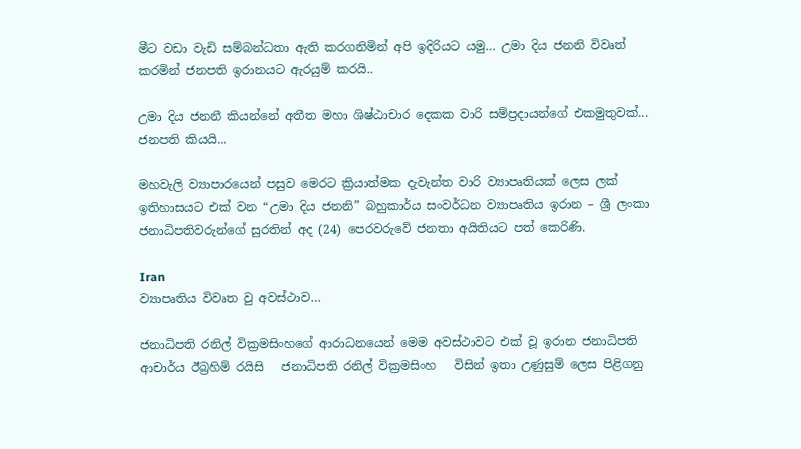මීට වඩා වැඩි සම්බන්ධතා ඇති කරගනිමින් අපි ඉදිරියට යමු… උමා දිය ජනනි විවෘත් කරමින් ජනපති ඉරානයට ඇරයුම් කරයි..

උමා දිය ජනනී කියන්නේ අතීත මහා ශිෂ්ඨාචාර දෙකක වාරි සම්ප්‍රදායන්ගේ එකමුතුවක්... ජනපති කියයි...

මහවැලි ව්‍යාපාරයෙන් පසුව මෙරට ක්‍රියාත්මක දැවැන්ත වාරි ව්‍යාපෘතියක් ලෙස ලක් ඉතිහාසයට එක් වන “උමා දිය ජනනි” බහුකාර්ය සංවර්ධන ව්‍යාපෘතිය ඉරාන – ශ්‍රී ලංකා ජනාධිපතිවරුන්ගේ සුරතින් අද (24) පෙරවරුවේ ජනතා අයිතියට පත් කෙරිණි.

Iran
ව්‍යාපෘතිය විවෘත වු අවස්ථාව…

ජනාධිපති රනිල් වික්‍රමසිංහගේ ආරාධනයෙන් මෙම අවස්ථාවට එක් වූ ඉරාන ජනාධිපති ආචාර්ය ඊබ්‍රහිම් රයිසි   ජනාධිපති රනිල් වික්‍රමසිංහ   විසින් ඉතා උණුසුම් ලෙස පිළිගනු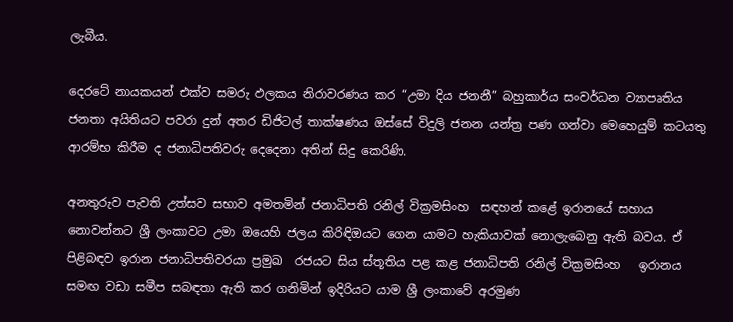ලැබීය.

දෙරටේ නායකයන් එක්ව සමරු ඵලකය නිරාවරණය කර “උමා දිය ජනනී” බහුකාර්ය සංවර්ධන ව්‍යාපෘතිය ජනතා අයිතියට පවරා දුන් අතර ඩිජිටල් තාක්ෂණය ඔස්සේ විදුලි ජනන යන්ත්‍ර පණ ගන්වා මෙහෙයුම් කටයතු ආරම්භ කිරීම ද ජනාධිපතිවරු දෙදෙනා අතින් සිදු කෙරිණි.

අනතුරුව පැවති උත්සව සභාව අමතමින් ජනාධිපති රනිල් වික්‍රමසිංහ  සඳහන් කළේ ඉරානයේ සහාය නොවන්නට ශ්‍රී ලංකාවට උමා ඔයෙහි ජලය කිරිඳිඔයට ගෙන යාමට හැකියාවක් නොලැබෙනු ඇති බවය. ඒ පිළිබඳව ඉරාන ජනාධිපතිවරයා ප්‍රමුඛ  රජයට සිය ස්තූතිය පළ කළ ජනාධිපති රනිල් වික්‍රමසිංහ   ඉරානය සමඟ වඩා සමීප සබඳතා ඇති කර ගනිමින් ඉදිරියට යාම ශ්‍රී ලංකාවේ අරමුණ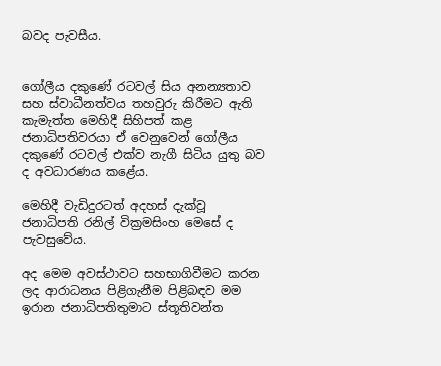බවද පැවසීය.


ගෝලීය දකුණේ රටවල් සිය අනන්‍යතාව සහ ස්වාධීනත්වය තහවුරු කිරීමට ඇති කැමැත්ත මෙහිදී සිහිපත් කළ ජනාධිපතිවරයා ඒ වෙනුවෙන් ගෝලීය දකුණේ රටවල් එක්ව නැගී සිටිය යුතු බව ද අවධාරණය කළේය.

මෙහිදී වැඩිදුරටත් අදහස් දැක්වූ ජනාධිපති රනිල් වික්‍රමසිංහ මෙසේ ද පැවසුවේය.

අද මෙම අවස්ථාවට සහභාගිවීමට කරන ලද ආරාධනය පිළිගැනීම පිළිබඳව මම ඉරාන ජනාධිපතිතුමාට ස්තූතිවන්ත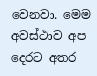වෙනවා. මෙම අවස්ථාව අප දෙරට අතර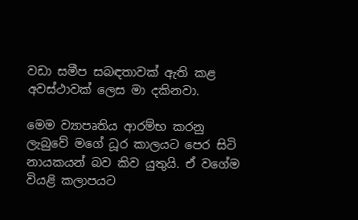වඩා සමීප සබඳතාවක් ඇති කළ අවස්ථාවක් ලෙස මා දකිනවා.

මෙම ව්‍යාපෘතිය ආරම්භ කරනු ලැබුවේ මගේ ධූර කාලයට පෙර සිටි නායකයන් බව කිව යුතුයි. ඒ වගේම වියළි කලාපයට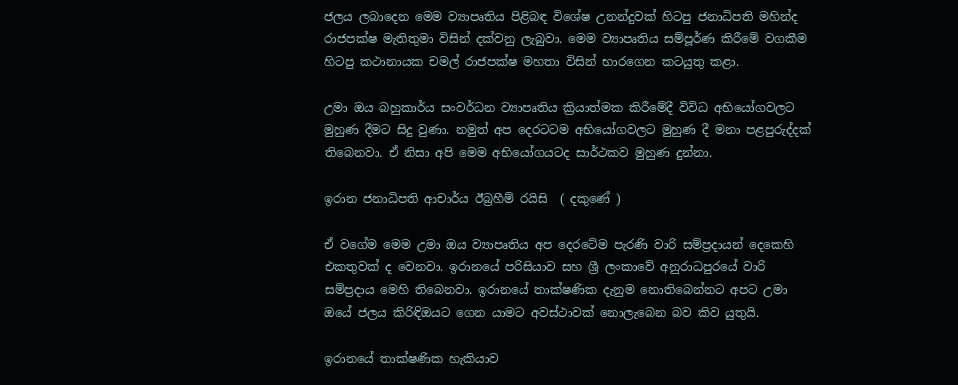ජලය ලබාදෙන මෙම ව්‍යාපෘතිය පිළිබඳ විශේෂ උනන්දුවක් හිටපු ජනාධිපති මහින්ද රාජපක්ෂ මැතිතුමා විසින් දක්වනු ලැබුවා. මෙම ව්‍යාපෘතිය සම්පූර්ණ කිරීමේ වගකීම හිටපු කථානායක චමල් රාජපක්ෂ මහතා විසින් භාරගෙන කටයුතු කළා.

උමා ඔය බහුකාර්ය සංවර්ධන ව්‍යාපෘතිය ක්‍රියාත්මක කිරීමේදී විවිධ අභියෝගවලට මුහුණ දීමට සිදු වුණා. නමුත් අප දෙරටටම අභියෝගවලට මුහුණ දී මනා පළපුරුද්දක් තිබෙනවා. ඒ නිසා අපි මෙම අභියෝගයටද සාර්ථකව මුහුණ දුන්නා.

ඉරාන ජනාධිපති ආචාර්ය ඊබ්‍රහීම් රයිසි  ( දකුණේ )

ඒ වගේම මෙම උමා ඔය ව්‍යාපෘතිය අප දෙරටේම පැරණි වාරි සම්ප්‍රදායන් දෙකෙහි එකතුවක් ද වෙනවා. ඉරානයේ පරිසියාව සහ ශ්‍රී ලංකාවේ අනුරාධපුරයේ වාරි සම්ප්‍රදාය මෙහි තිබෙනවා. ඉරානයේ තාක්ෂණික දැනුම නොතිබෙන්නට අපට උමා ඔයේ ජලය කිරිඳිඔයට ගෙන යාමට අවස්ථාවක් නොලැබෙන බව කිව යුතුයි.

ඉරානයේ තාක්ෂණික හැකියාව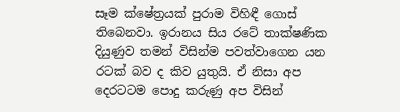සෑම ක්ෂේත්‍රයක් පුරාම විහිඳී ගොස් තිබෙනවා. ඉරානය සිය රටේ තාක්ෂණික දියුණුව තමන් විසින්ම පවත්වාගෙන යන රටක් බව ද කිව යුතුයි. ඒ නිසා අප දෙරටටම පොදු කරුණු අප විසින්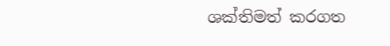ශක්තිමත් කරගත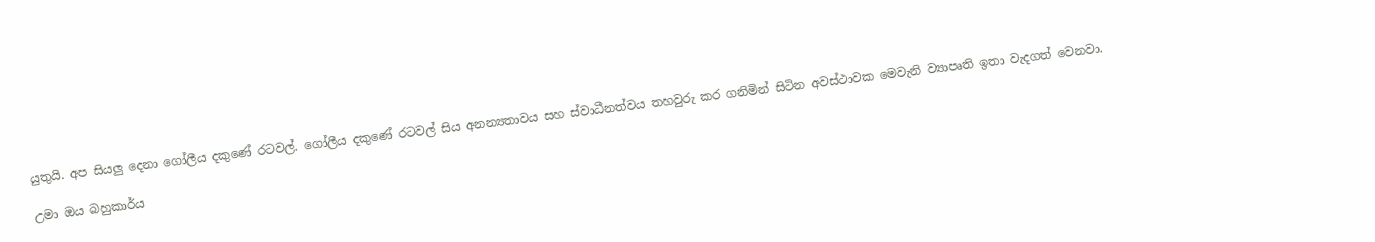යුතුයි. අප සියලු දෙනා ගෝලීය දකුණේ රටවල්. ගෝලීය දකුණේ රටවල් සිය අනන්‍යතාවය සහ ස්වාධීනත්වය තහවුරු කර ගනිමින් සිටින අවස්ථාවක මෙවැනි ව්‍යාපෘති ඉතා වැදගත් වෙනවා.

උමා ඔය බහුකාර්ය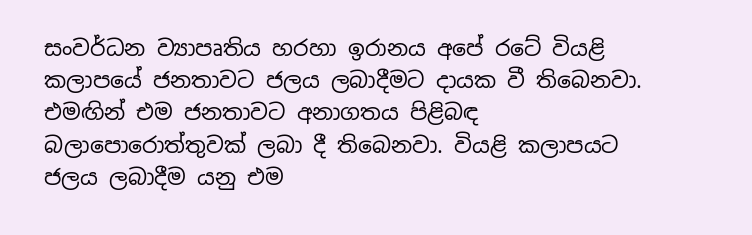සංවර්ධන ව්‍යාපෘතිය හරහා ඉරානය අපේ රටේ වියළි කලාපයේ ජනතාවට ජලය ලබාදීමට දායක වී තිබෙනවා. එමඟින් එම ජනතාවට අනාගතය පිළිබඳ බලාපොරොත්තුවක් ලබා දී තිබෙනවා. වියළි කලාපයට ජලය ලබාදීම යනු එම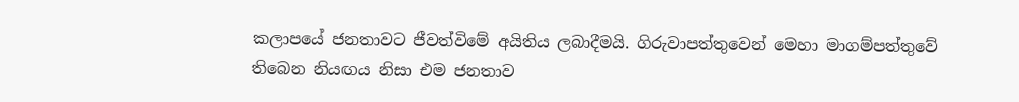කලාපයේ ජනතාවට ජීවත්විමේ අයිතිය ලබාදීමයි. ගිරුවාපත්තුවෙන් මෙහා මාගම්පත්තුවේ තිබෙන නියඟය නිසා එම ජනතාව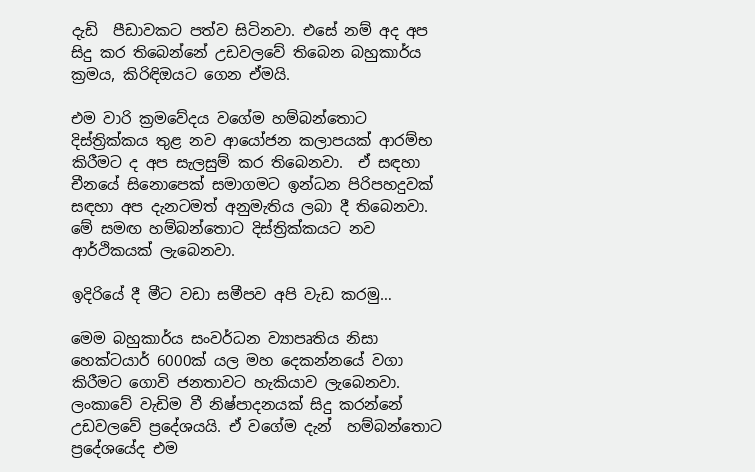දැඩි  පීඩාවකට පත්ව සිටිනවා. එසේ නම් අද අප සිදු කර තිබෙන්නේ උඩවලවේ තිබෙන බහුකාර්ය ක්‍රමය, කිරිඳිඔයට ගෙන ඒමයි.

එම වාරි ක්‍රමවේදය වගේම හම්බන්තොට දිස්ත්‍රික්කය තුළ නව ආයෝජන කලාපයක් ආරම්භ කිරීමට ද අප සැලසුම් කර තිබෙනවා.  ඒ සඳහා චීනයේ සිනොපෙක් සමාගමට ඉන්ධන පිරිපහදුවක් සඳහා අප දැනටමත් අනුමැතිය ලබා දී තිබෙනවා. මේ සමඟ හම්බන්තොට දිස්ත්‍රික්කයට නව ආර්ථිකයක් ලැබෙනවා.

ඉදිරියේ දී මීට වඩා සමීපව අපි වැඩ කරමු…

මෙම බහුකාර්ය සංවර්ධන ව්‍යාපෘතිය නිසා  හෙක්ටයාර් 6000ක් යල මහ දෙකන්නයේ වගා කිරීමට ගොවි ජනතාවට හැකියාව ලැබෙනවා. ලංකාවේ වැඩිම වී නිෂ්පාදනයක් සිදු කරන්නේ උඩවලවේ ප්‍රදේශයයි. ඒ වගේම දැන්  හම්බන්තොට ප්‍රදේශයේද එම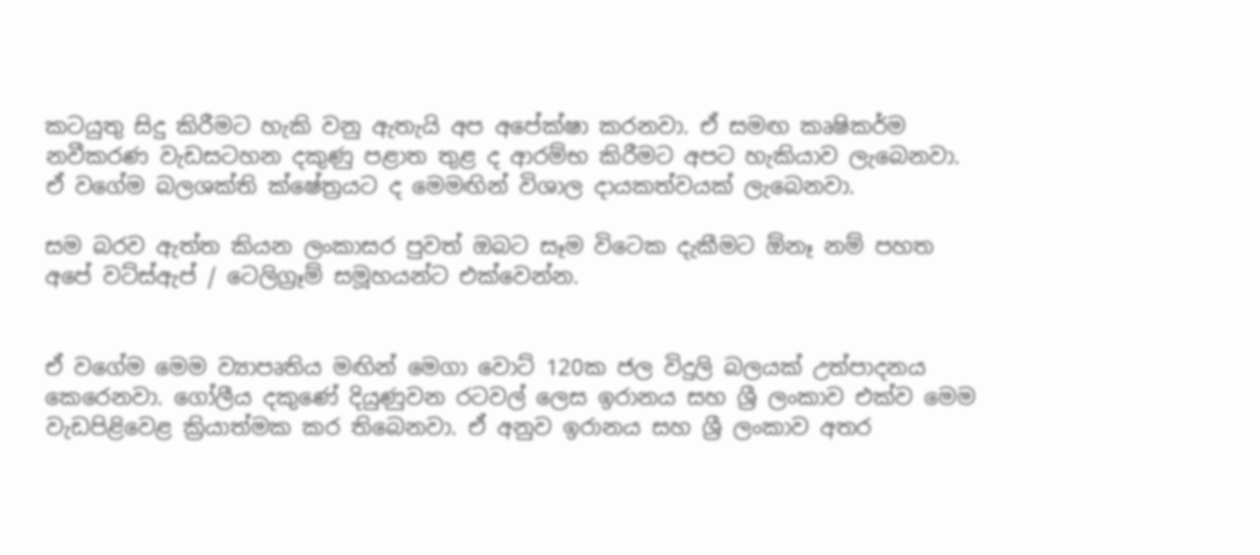කටයුතු සිදු කිරීමට හැකි වනු ඇතැයි අප අපේක්ෂා කරනවා. ඒ සමඟ කෘෂිකර්ම නවීකරණ වැඩසටහන දකුණු පළාත තුළ ද ආරම්භ කිරීමට අපට හැකියාව ලැබෙනවා. ඒ වගේම බලශක්ති ක්ෂේත්‍රයට ද මෙමඟින් විශාල දායකත්වයක් ලැබෙනවා.

සම බරව ඇත්ත කියන ලංකාසර පුවත් ඔබට සෑම විටෙක දැකීමට ඕනෑ නම් පහත අපේ වට්ස්ඇප් / ටෙලිග්‍රෑම් සමූහයන්ට එක්වෙන්න.


ඒ වගේම මෙම ව්‍යාපෘතිය මඟින් මෙගා වොට් 120ක ජල විදුලි බලයක් උත්පාදනය කෙරෙනවා. ගෝලීය දකුණේ දියුණුවන රටවල් ලෙස ඉරානය සහ ශ්‍රී ලංකාව එක්ව මෙම වැඩපිළිවෙළ ක්‍රියාත්මක කර තිබෙනවා. ඒ අනුව ඉරානය සහ ශ්‍රී ලංකාව අතර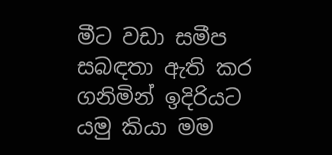මීට වඩා සමීප සබඳතා ඇති කර ගනිමින් ඉදිරියට යමු කියා මම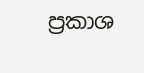ප්‍රකාශ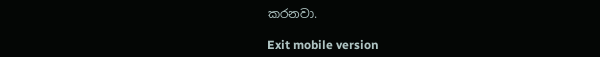කරනවා.

Exit mobile version